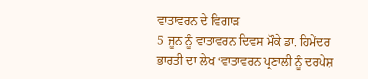ਵਾਤਾਵਰਨ ਦੇ ਵਿਗਾੜ
5 ਜੂਨ ਨੂੰ ਵਾਤਾਵਰਨ ਦਿਵਸ ਮੌਕੇ ਡਾ. ਹਿਮੇਂਦਰ ਭਾਰਤੀ ਦਾ ਲੇਖ ‘ਵਾਤਾਵਰਨ ਪ੍ਰਣਾਲੀ ਨੂੰ ਦਰਪੇਸ਼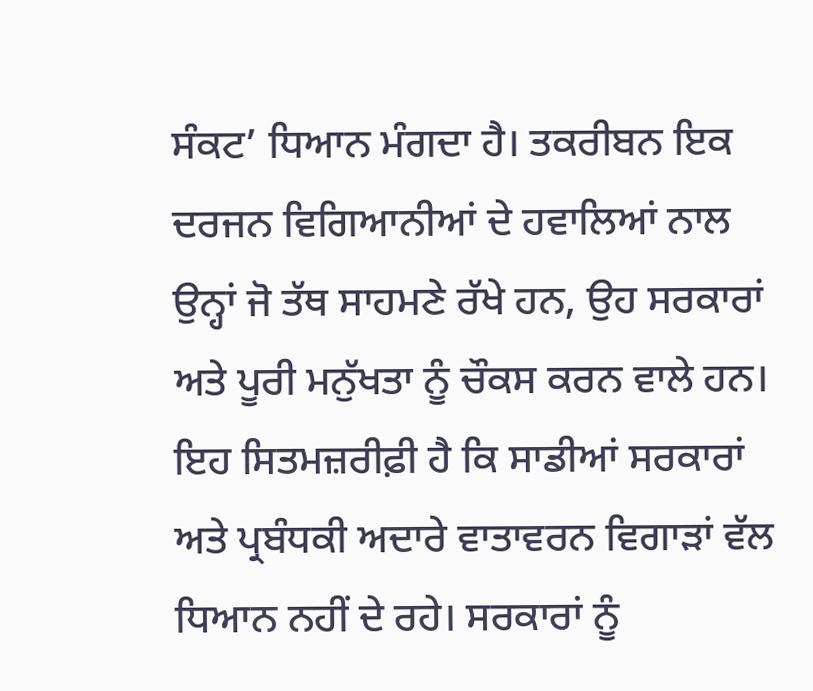ਸੰਕਟ’ ਧਿਆਨ ਮੰਗਦਾ ਹੈ। ਤਕਰੀਬਨ ਇਕ ਦਰਜਨ ਵਿਗਿਆਨੀਆਂ ਦੇ ਹਵਾਲਿਆਂ ਨਾਲ ਉਨ੍ਹਾਂ ਜੋ ਤੱਥ ਸਾਹਮਣੇ ਰੱਖੇ ਹਨ, ਉਹ ਸਰਕਾਰਾਂ ਅਤੇ ਪੂਰੀ ਮਨੁੱਖਤਾ ਨੂੰ ਚੌਕਸ ਕਰਨ ਵਾਲੇ ਹਨ। ਇਹ ਸਿਤਮਜ਼ਰੀਫ਼ੀ ਹੈ ਕਿ ਸਾਡੀਆਂ ਸਰਕਾਰਾਂ ਅਤੇ ਪ੍ਰਬੰਧਕੀ ਅਦਾਰੇ ਵਾਤਾਵਰਨ ਵਿਗਾੜਾਂ ਵੱਲ ਧਿਆਨ ਨਹੀਂ ਦੇ ਰਹੇ। ਸਰਕਾਰਾਂ ਨੂੰ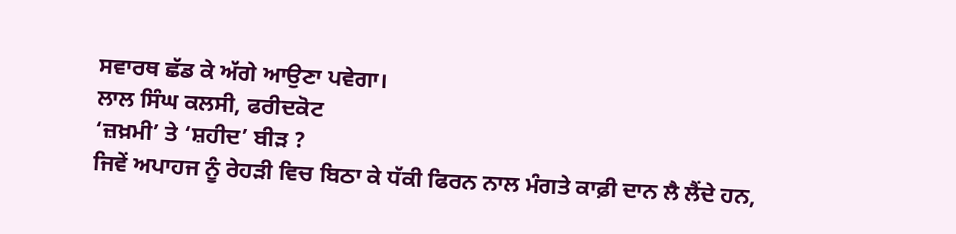ਸਵਾਰਥ ਛੱਡ ਕੇ ਅੱਗੇ ਆਉਣਾ ਪਵੇਗਾ।
ਲਾਲ ਸਿੰਘ ਕਲਸੀ, ਫਰੀਦਕੋਟ
‘ਜ਼ਖ਼ਮੀ’ ਤੇ ‘ਸ਼ਹੀਦ’ ਬੀੜ ?
ਜਿਵੇਂ ਅਪਾਹਜ ਨੂੰ ਰੇਹੜੀ ਵਿਚ ਬਿਠਾ ਕੇ ਧੱਕੀ ਫਿਰਨ ਨਾਲ ਮੰਗਤੇ ਕਾਫ਼ੀ ਦਾਨ ਲੈ ਲੈਂਦੇ ਹਨ,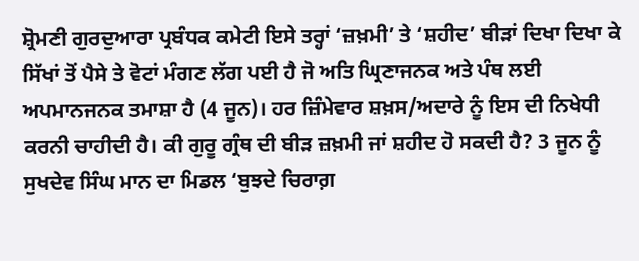ਸ਼੍ਰੋਮਣੀ ਗੁਰਦੁਆਰਾ ਪ੍ਰਬੰਧਕ ਕਮੇਟੀ ਇਸੇ ਤਰ੍ਹਾਂ ‘ਜ਼ਖ਼ਮੀ’ ਤੇ ‘ਸ਼ਹੀਦ’ ਬੀੜਾਂ ਦਿਖਾ ਦਿਖਾ ਕੇ ਸਿੱਖਾਂ ਤੋਂ ਪੈਸੇ ਤੇ ਵੋਟਾਂ ਮੰਗਣ ਲੱਗ ਪਈ ਹੈ ਜੋ ਅਤਿ ਘ੍ਰਿਣਾਜਨਕ ਅਤੇ ਪੰਥ ਲਈ ਅਪਮਾਨਜਨਕ ਤਮਾਸ਼ਾ ਹੈ (4 ਜੂਨ)। ਹਰ ਜ਼ਿੰਮੇਵਾਰ ਸ਼ਖ਼ਸ/ਅਦਾਰੇ ਨੂੰ ਇਸ ਦੀ ਨਿਖੇਧੀ ਕਰਨੀ ਚਾਹੀਦੀ ਹੈ। ਕੀ ਗੁਰੂ ਗ੍ਰੰਥ ਦੀ ਬੀੜ ਜ਼ਖ਼ਮੀ ਜਾਂ ਸ਼ਹੀਦ ਹੋ ਸਕਦੀ ਹੈ? 3 ਜੂਨ ਨੂੰ ਸੁਖਦੇਵ ਸਿੰਘ ਮਾਨ ਦਾ ਮਿਡਲ ‘ਬੁਝਦੇ ਚਿਰਾਗ਼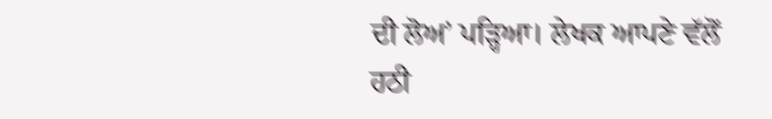ਦੀ ਲੋਅ’ ਪੜ੍ਹਿਆ। ਲੇਖਕ ਆਪਣੇ ਵੱਲੋਂ ਹਠੀ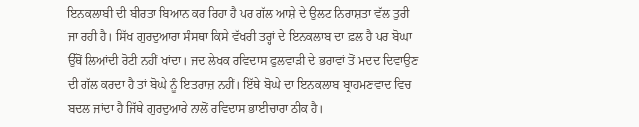ਇਨਕਲਾਬੀ ਦੀ ਬੀਰਤਾ ਬਿਆਨ ਕਰ ਰਿਹਾ ਹੈ ਪਰ ਗੱਲ ਆਸ਼ੇ ਦੇ ਉਲਟ ਨਿਰਾਸ਼ਤਾ ਵੱਲ ਤੁਰੀ ਜਾ ਰਹੀ ਹੈ। ਸਿੱਖ ਗੁਰਦੁਆਰਾ ਸੰਸਥਾ ਕਿਸੇ ਵੱਖਰੀ ਤਰ੍ਹਾਂ ਦੇ ਇਨਕਲਾਬ ਦਾ ਫ਼ਲ ਹੈ ਪਰ ਬੋਘਾ ਉੱਥੋਂ ਲਿਆਂਦੀ ਰੋਟੀ ਨਹੀਂ ਖਾਂਦਾ। ਜਦ ਲੇਖਕ ਰਵਿਦਾਸ ਫੁਲਵਾੜੀ ਦੇ ਭਰਾਵਾਂ ਤੋਂ ਮਦਦ ਦਿਵਾਉਣ ਦੀ ਗੱਲ ਕਰਦਾ ਹੈ ਤਾਂ ਬੋਘੇ ਨੂੰ ਇਤਰਾਜ਼ ਨਹੀਂ। ਇੱਥੇ ਬੋਘੇ ਦਾ ਇਨਕਲਾਬ ਬ੍ਰਾਹਮਣਵਾਦ ਵਿਚ ਬਦਲ ਜਾਂਦਾ ਹੈ ਜਿੱਥੇ ਗੁਰਦੁਆਰੇ ਨਾਲੋਂ ਰਵਿਦਾਸ ਭਾਈਚਾਰਾ ਠੀਕ ਹੈ।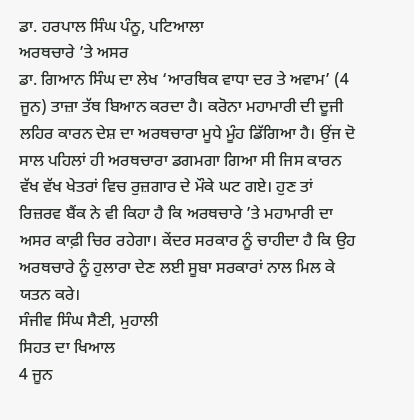ਡਾ. ਹਰਪਾਲ ਸਿੰਘ ਪੰਨੂ, ਪਟਿਆਲਾ
ਅਰਥਚਾਰੇ ’ਤੇ ਅਸਰ
ਡਾ. ਗਿਆਨ ਸਿੰਘ ਦਾ ਲੇਖ ‘ਆਰਥਿਕ ਵਾਧਾ ਦਰ ਤੇ ਅਵਾਮ’ (4 ਜੂਨ) ਤਾਜ਼ਾ ਤੱਥ ਬਿਆਨ ਕਰਦਾ ਹੈ। ਕਰੋਨਾ ਮਹਾਮਾਰੀ ਦੀ ਦੂਜੀ ਲਹਿਰ ਕਾਰਨ ਦੇਸ਼ ਦਾ ਅਰਥਚਾਰਾ ਮੂਧੇ ਮੂੰਹ ਡਿੱਗਿਆ ਹੈ। ਉਂਜ ਦੋ ਸਾਲ ਪਹਿਲਾਂ ਹੀ ਅਰਥਚਾਰਾ ਡਗਮਗਾ ਗਿਆ ਸੀ ਜਿਸ ਕਾਰਨ ਵੱਖ ਵੱਖ ਖੇਤਰਾਂ ਵਿਚ ਰੁਜ਼ਗਾਰ ਦੇ ਮੌਕੇ ਘਟ ਗਏ। ਹੁਣ ਤਾਂ ਰਿਜ਼ਰਵ ਬੈਂਕ ਨੇ ਵੀ ਕਿਹਾ ਹੈ ਕਿ ਅਰਥਚਾਰੇ ’ਤੇ ਮਹਾਮਾਰੀ ਦਾ ਅਸਰ ਕਾਫ਼ੀ ਚਿਰ ਰਹੇਗਾ। ਕੇਂਦਰ ਸਰਕਾਰ ਨੂੰ ਚਾਹੀਦਾ ਹੈ ਕਿ ਉਹ ਅਰਥਚਾਰੇ ਨੂੰ ਹੁਲਾਰਾ ਦੇਣ ਲਈ ਸੂਬਾ ਸਰਕਾਰਾਂ ਨਾਲ ਮਿਲ ਕੇ ਯਤਨ ਕਰੇ।
ਸੰਜੀਵ ਸਿੰਘ ਸੈਣੀ, ਮੁਹਾਲੀ
ਸਿਹਤ ਦਾ ਖਿਆਲ
4 ਜੂਨ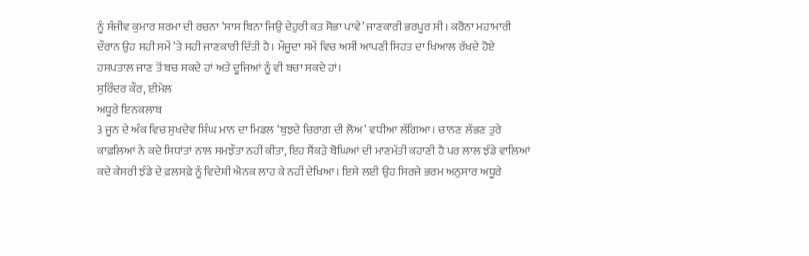ਨੂੰ ਸੰਜੀਵ ਕੁਮਾਰ ਸ਼ਰਮਾ ਦੀ ਰਚਨਾ ‘ਸਾਸ ਬਿਨਾ ਜਿਉ ਦੇਹੁਰੀ ਕਤ ਸੋਭਾ ਪਾਵੇ’ ਜਾਣਕਾਰੀ ਭਰਪੂਰ ਸੀ। ਕਰੋਨਾ ਮਹਾਮਾਰੀ ਦੌਰਾਨ ਉਹ ਸਹੀ ਸਮੇਂ ’ਤੇ ਸਹੀ ਜਾਣਕਾਰੀ ਦਿੱਤੀ ਹੈ। ਮੌਜੂਦਾ ਸਮੇਂ ਵਿਚ ਅਸੀਂ ਆਪਣੀ ਸਿਹਤ ਦਾ ਖਿਆਲ ਰੱਖਦੇ ਹੋਏ ਹਸਪਤਾਲ ਜਾਣ ਤੋਂ ਬਚ ਸਕਦੇ ਹਾਂ ਅਤੇ ਦੂਜਿਆਂ ਨੂੰ ਵੀ ਬਚਾ ਸਕਦੇ ਹਾਂ।
ਸੁਰਿੰਦਰ ਕੌਰ, ਈਮੇਲ
ਅਧੂਰੇ ਇਨਕਲਾਬ
3 ਜੂਨ ਦੇ ਅੰਕ ਵਿਚ ਸੁਖਦੇਵ ਸਿੰਘ ਮਾਨ ਦਾ ਮਿਡਲ ‘ਬੁਝਦੇ ਚਿਰਾਗ਼ ਦੀ ਲੋਅ’ ਵਧੀਆ ਲੱਗਿਆ। ਚਾਨਣ ਲੱਭਣ ਤੁਰੇ ਕਾਫ਼ਲਿਆਂ ਨੇ ਕਦੇ ਸਿਧਾਂਤਾਂ ਨਾਲ ਸਮਝੌਤਾ ਨਹੀਂ ਕੀਤਾ, ਇਹ ਸੈਂਕੜੇ ਬੋਘਿਆਂ ਦੀ ਮਾਣਮੱਤੀ ਕਹਾਣੀ ਹੈ ਪਰ ਲਾਲ ਝੰਡੇ ਵਾਲਿਆਂ ਕਦੇ ਕੇਸਰੀ ਝੰਡੇ ਦੇ ਫ਼ਲਸਫ਼ੇ ਨੂੰ ਵਿਦੇਸ਼ੀ ਐਨਕ ਲਾਹ ਕੇ ਨਹੀਂ ਦੇਖਿਆ। ਇਸੇ ਲਈ ਉਹ ਸਿਰਜੇ ਭਰਮ ਅਨੁਸਾਰ ਅਧੂਰੇ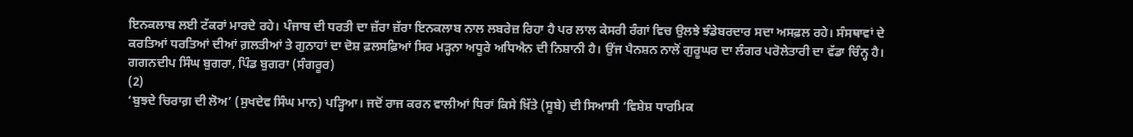ਇਨਕਲਾਬ ਲਈ ਟੱਕਰਾਂ ਮਾਰਦੇ ਰਹੇ। ਪੰਜਾਬ ਦੀ ਧਰਤੀ ਦਾ ਜ਼ੱਰਾ ਜ਼ੱਰਾ ਇਨਕਲਾਬ ਨਾਲ ਲਬਰੇਜ਼ ਰਿਹਾ ਹੈ ਪਰ ਲਾਲ ਕੇਸਰੀ ਰੰਗਾਂ ਵਿਚ ਉਲਝੇ ਝੰਡੇਬਰਦਾਰ ਸਦਾ ਅਸਫ਼ਲ ਰਹੇ। ਸੰਸਥਾਵਾਂ ਦੇ ਕਰਤਿਆਂ ਧਰਤਿਆਂ ਦੀਆਂ ਗ਼ਲਤੀਆਂ ਤੇ ਗੁਨਾਹਾਂ ਦਾ ਦੋਸ਼ ਫ਼ਲਸਫ਼ਿਆਂ ਸਿਰ ਮੜ੍ਹਨਾ ਅਧੂਰੇ ਅਧਿਐਨ ਦੀ ਨਿਸ਼ਾਨੀ ਹੈ। ਉਂਜ ਪੈਨਸ਼ਨ ਨਾਲੋਂ ਗੁਰੂਘਰ ਦਾ ਲੰਗਰ ਪਰੋਲੇਤਾਰੀ ਦਾ ਵੱਡਾ ਚਿੰਨ੍ਹ ਹੈ।
ਗਗਨਦੀਪ ਸਿੰਘ ਬੁਗਰਾ, ਪਿੰਡ ਬੁਗਰਾ (ਸੰਗਰੂਰ)
(2)
‘ਬੁਝਦੇ ਚਿਰਾਗ਼ ਦੀ ਲੋਅ’ (ਸੁਖਦੇਵ ਸਿੰਘ ਮਾਨ) ਪੜ੍ਹਿਆ। ਜਦੋਂ ਰਾਜ ਕਰਨ ਵਾਲੀਆਂ ਧਿਰਾਂ ਕਿਸੇ ਖ਼ਿੱਤੇ (ਸੂਬੇ) ਦੀ ਸਿਆਸੀ ‘ਵਿਸ਼ੇਸ਼ ਧਾਰਮਿਕ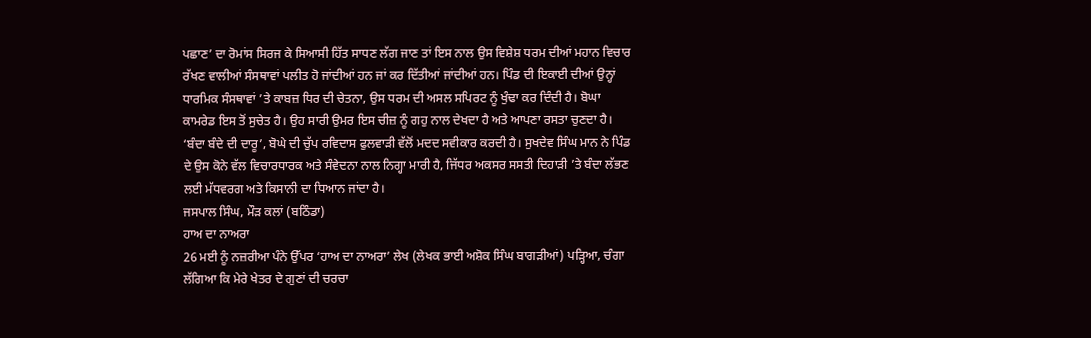ਪਛਾਣ’ ਦਾ ਰੋਮਾਂਸ ਸਿਰਜ ਕੇ ਸਿਆਸੀ ਹਿੱਤ ਸਾਧਣ ਲੱਗ ਜਾਣ ਤਾਂ ਇਸ ਨਾਲ ਉਸ ਵਿਸ਼ੇਸ਼ ਧਰਮ ਦੀਆਂ ਮਹਾਨ ਵਿਚਾਰ ਰੱਖਣ ਵਾਲੀਆਂ ਸੰਸਥਾਵਾਂ ਪਲੀਤ ਹੋ ਜਾਂਦੀਆਂ ਹਨ ਜਾਂ ਕਰ ਦਿੱਤੀਆਂ ਜਾਂਦੀਆਂ ਹਨ। ਪਿੰਡ ਦੀ ਇਕਾਈ ਦੀਆਂ ਉਨ੍ਹਾਂ ਧਾਰਮਿਕ ਸੰਸਥਾਵਾਂ ’ਤੇ ਕਾਬਜ਼ ਧਿਰ ਦੀ ਚੇਤਨਾ, ਉਸ ਧਰਮ ਦੀ ਅਸਲ ਸਪਿਰਟ ਨੂੰ ਖੁੰਢਾ ਕਰ ਦਿੰਦੀ ਹੈ। ਬੋਘਾ ਕਾਮਰੇਡ ਇਸ ਤੋਂ ਸੁਚੇਤ ਹੈ। ਉਹ ਸਾਰੀ ਉਮਰ ਇਸ ਚੀਜ਼ ਨੂੰ ਗਹੁ ਨਾਲ ਦੇਖਦਾ ਹੈ ਅਤੇ ਆਪਣਾ ਰਸਤਾ ਚੁਣਦਾ ਹੈ। ‘ਬੰਦਾ ਬੰਦੇ ਦੀ ਦਾਰੂ’, ਬੋਘੇ ਦੀ ਚੁੱਪ ਰਵਿਦਾਸ ਫੁਲਵਾੜੀ ਵੱਲੋਂ ਮਦਦ ਸਵੀਕਾਰ ਕਰਦੀ ਹੈ। ਸੁਖਦੇਵ ਸਿੰਘ ਮਾਨ ਨੇ ਪਿੰਡ ਦੇ ਉਸ ਕੋਨੇ ਵੱਲ ਵਿਚਾਰਧਾਰਕ ਅਤੇ ਸੰਵੇਦਨਾ ਨਾਲ ਨਿਗ੍ਹਾ ਮਾਰੀ ਹੈ, ਜਿੱਧਰ ਅਕਸਰ ਸਸਤੀ ਦਿਹਾੜੀ ’ਤੇ ਬੰਦਾ ਲੱਭਣ ਲਈ ਮੱਧਵਰਗ ਅਤੇ ਕਿਸਾਨੀ ਦਾ ਧਿਆਨ ਜਾਂਦਾ ਹੈ।
ਜਸਪਾਲ ਸਿੰਘ, ਮੌੜ ਕਲਾਂ (ਬਠਿੰਡਾ)
ਹਾਅ ਦਾ ਨਾਅਰਾ
26 ਮਈ ਨੂੰ ਨਜ਼ਰੀਆ ਪੰਨੇ ਉੱਪਰ ‘ਹਾਅ ਦਾ ਨਾਅਰਾ’ ਲੇਖ (ਲੇਖਕ ਭਾਈ ਅਸ਼ੋਕ ਸਿੰਘ ਬਾਗੜੀਆਂ) ਪੜ੍ਹਿਆ, ਚੰਗਾ ਲੱਗਿਆ ਕਿ ਮੇਰੇ ਖੇਤਰ ਦੇ ਗੁਣਾਂ ਦੀ ਚਰਚਾ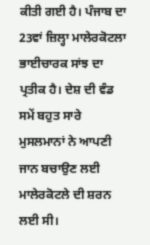ਕੀਤੀ ਗਈ ਹੈ। ਪੰਜਾਬ ਦਾ 23ਵਾਂ ਜ਼ਿਲ੍ਹਾ ਮਾਲੇਰਕੋਟਲਾ ਭਾਈਚਾਰਕ ਸਾਂਝ ਦਾ ਪ੍ਰਤੀਕ ਹੈ। ਦੇਸ਼ ਦੀ ਵੰਡ ਸਮੇਂ ਬਹੁਤ ਸਾਰੇ ਮੁਸਲਮਾਨਾਂ ਨੇ ਆਪਣੀ ਜਾਨ ਬਚਾਉਣ ਲਈ ਮਾਲੇਰਕੋਟਲੇ ਦੀ ਸ਼ਰਨ ਲਈ ਸੀ।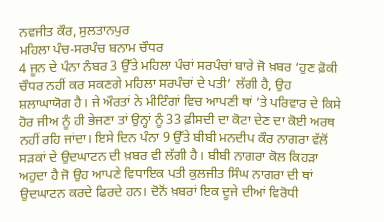ਨਵਜੀਤ ਕੌਰ, ਸੁਲਤਾਨਪੁਰ
ਮਹਿਲਾ ਪੰਚ-ਸਰਪੰਚ ਬਨਾਮ ਚੌਧਰ
4 ਜੂਨ ਦੇ ਪੰਨਾ ਨੰਬਰ 3 ਉੱਤੇ ਮਹਿਲਾ ਪੰਚਾਂ ਸਰਪੰਚਾਂ ਬਾਰੇ ਜੋ ਖ਼ਬਰ ‘ਹੁਣ ਫ਼ੋਕੀ ਚੌਧਰ ਨਹੀਂ ਕਰ ਸਕਣਗੇ ਮਹਿਲਾ ਸਰਪੰਚਾਂ ਦੇ ਪਤੀ’ ਲੱਗੀ ਹੈ, ਉਹ ਸ਼ਲਾਘਾਯੋਗ ਹੈ। ਜੇ ਔਰਤਾਂ ਨੇ ਮੀਟਿੰਗਾਂ ਵਿਚ ਆਪਣੀ ਥਾਂ ’ਤੇ ਪਰਿਵਾਰ ਦੇ ਕਿਸੇ ਹੋਰ ਜੀਅ ਨੂੰ ਹੀ ਭੇਜਣਾ ਤਾਂ ਉਨ੍ਹਾਂ ਨੂੰ 33 ਫ਼ੀਸਦੀ ਦਾ ਕੋਟਾ ਦੇਣ ਦਾ ਕੋਈ ਅਰਥ ਨਹੀਂ ਰਹਿ ਜਾਂਦਾ। ਇਸੇ ਦਿਨ ਪੰਨਾ 9 ਉੱਤੇ ਬੀਬੀ ਮਨਦੀਪ ਕੌਰ ਨਾਗਰਾ ਵੱਲੋਂ ਸੜਕਾਂ ਦੇ ਉਦਘਾਟਨ ਦੀ ਖ਼ਬਰ ਵੀ ਲੱਗੀ ਹੈ। ਬੀਬੀ ਨਾਗਰਾ ਕੋਲ ਕਿਹੜਾ ਅਹੁਦਾ ਹੈ ਜੋ ਉਹ ਆਪਣੇ ਵਿਧਾਇਕ ਪਤੀ ਕੁਲਜੀਤ ਸਿੰਘ ਨਾਗਰਾ ਦੀ ਥਾਂ ਉਦਘਾਟਨ ਕਰਦੇ ਫਿਰਦੇ ਹਨ। ਦੋਨੋਂ ਖ਼ਬਰਾਂ ਇਕ ਦੂਜੇ ਦੀਆਂ ਵਿਰੋਧੀ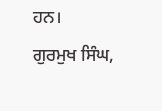ਹਨ।
ਗੁਰਮੁਖ ਸਿੰਘ,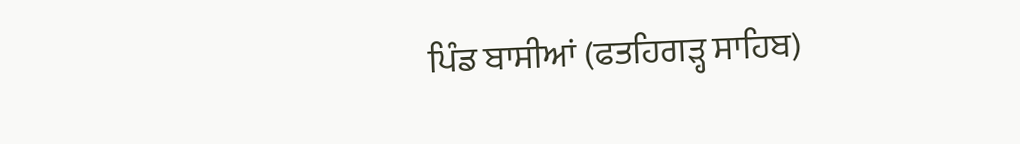ਪਿੰਡ ਬਾਸੀਆਂ (ਫਤਹਿਗੜ੍ਹ ਸਾਹਿਬ)